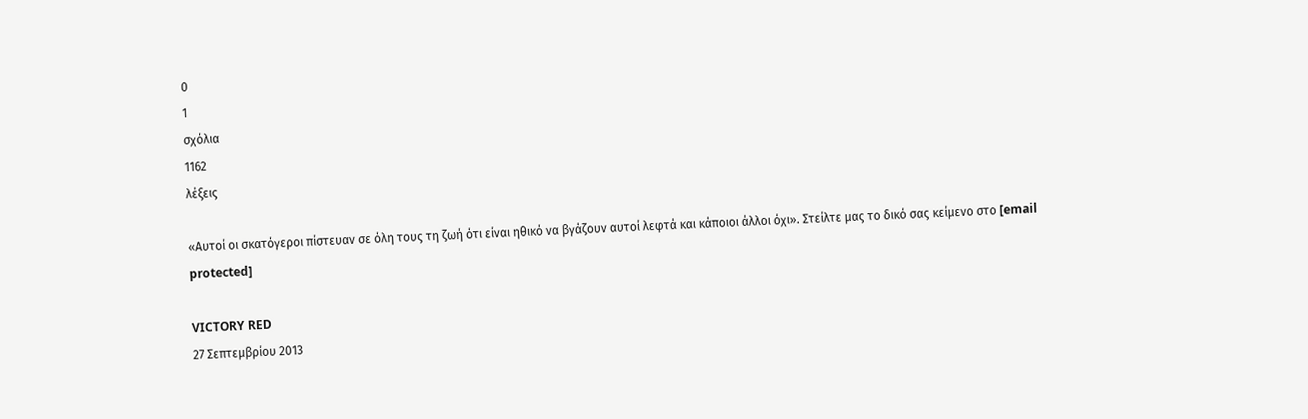0
1
σχόλια
1162
λέξεις

«Αυτοί οι σκατόγεροι πίστευαν σε όλη τους τη ζωή ότι είναι ηθικό να βγάζουν αυτοί λεφτά και κάποιοι άλλοι όχι». Στείλτε μας το δικό σας κείμενο στο [email protected]

VICTORY RED
27 Σεπτεμβρίου 2013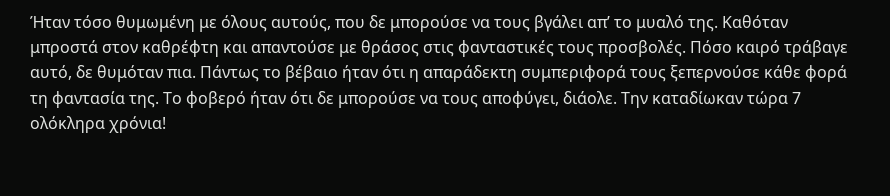Ήταν τόσο θυμωμένη με όλους αυτούς, που δε μπορούσε να τους βγάλει απ’ το μυαλό της. Καθόταν μπροστά στον καθρέφτη και απαντούσε με θράσος στις φανταστικές τους προσβολές. Πόσο καιρό τράβαγε αυτό, δε θυμόταν πια. Πάντως το βέβαιο ήταν ότι η απαράδεκτη συμπεριφορά τους ξεπερνούσε κάθε φορά τη φαντασία της. Το φοβερό ήταν ότι δε μπορούσε να τους αποφύγει, διάολε. Την καταδίωκαν τώρα 7 ολόκληρα χρόνια!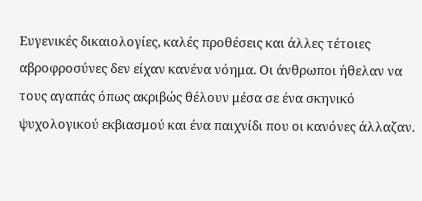Ευγενικές δικαιολογίες, καλές προθέσεις και άλλες τέτοιες αβροφροσύνες δεν είχαν κανένα νόημα. Οι άνθρωποι ήθελαν να τους αγαπάς όπως ακριβώς θέλουν μέσα σε ένα σκηνικό ψυχολογικού εκβιασμού και ένα παιχνίδι που οι κανόνες άλλαζαν.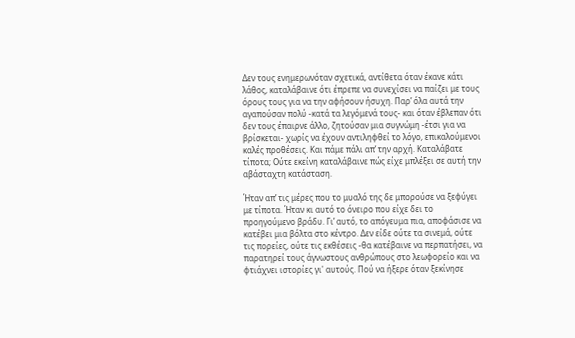Δεν τους ενημερωνόταν σχετικά, αντίθετα όταν έκανε κάτι λάθος, καταλάβαινε ότι έπρεπε να συνεχίσει να παίζει με τους όρους τους για να την αφήσουν ήσυχη. Παρ’ όλα αυτά την αγαπούσαν πολύ -κατά τα λεγόμενά τους- και όταν έβλεπαν ότι  δεν τους έπαιρνε άλλο, ζητούσαν μια συγνώμη -έτσι για να βρίσκεται- χωρίς να έχουν αντιληφθεί το λόγο, επικαλούμενοι καλές προθέσεις. Και πάμε πάλι απ’ την αρχή. Καταλάβατε τίποτα; Ούτε εκείνη καταλάβαινε πώς είχε μπλέξει σε αυτή την αβάσταχτη κατάσταση.

Ήταν απ’ τις μέρες που το μυαλό της δε μπορούσε να ξεφύγει με τίποτα. Ήταν κι αυτό το όνειρο που είχε δει το προηγούμενο βράδυ. Γι’ αυτό, το απόγευμα πια, αποφάσισε να κατέβει μια βόλτα στο κέντρο. Δεν είδε ούτε τα σινεμά, ούτε τις πορείες, ούτε τις εκθέσεις -θα κατέβαινε να περπατήσει, να παρατηρεί τους άγνωστους ανθρώπους στο λεωφορείο και να φτιάχνει ιστορίες γι' αυτούς. Πού να ήξερε όταν ξεκίνησε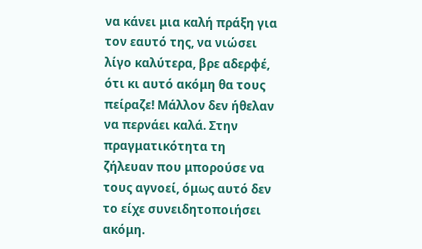να κάνει μια καλή πράξη για τον εαυτό της, να νιώσει λίγο καλύτερα, βρε αδερφέ, ότι κι αυτό ακόμη θα τους πείραζε! Μάλλον δεν ήθελαν να περνάει καλά. Στην πραγματικότητα τη ζήλευαν που μπορούσε να τους αγνοεί, όμως αυτό δεν το είχε συνειδητοποιήσει ακόμη.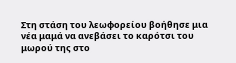Στη στάση του λεωφορείου βοήθησε μια νέα μαμά να ανεβάσει το καρότσι του μωρού της στο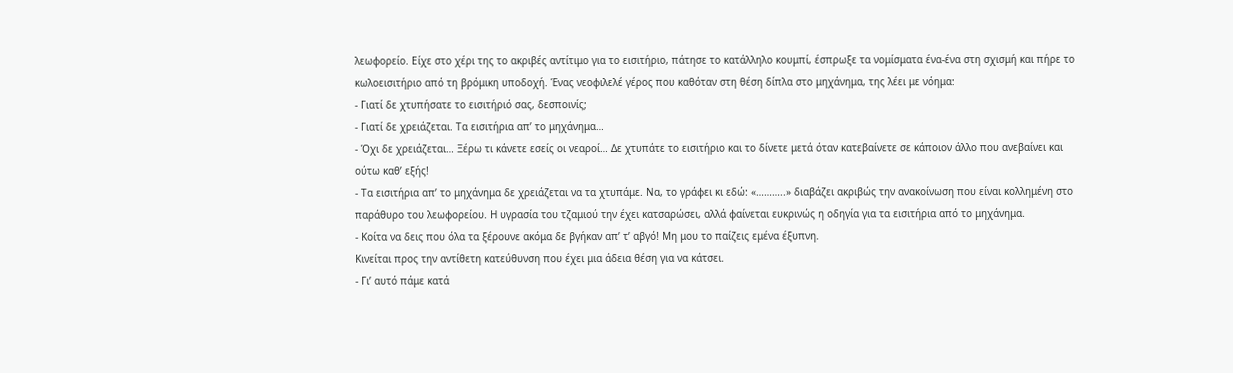λεωφορείο. Είχε στο χέρι της το ακριβές αντίτιμο για το εισιτήριο, πάτησε το κατάλληλο κουμπί, έσπρωξε τα νομίσματα ένα-ένα στη σχισμή και πήρε το κωλοεισιτήριο από τη βρόμικη υποδοχή. Ένας νεοφιλελέ γέρος που καθόταν στη θέση δίπλα στο μηχάνημα, της λέει με νόημα:
- Γιατί δε χτυπήσατε το εισιτήριό σας, δεσποινίς;
- Γιατί δε χρειάζεται. Τα εισιτήρια απ’ το μηχάνημα…
- Όχι δε χρειάζεται… Ξέρω τι κάνετε εσείς οι νεαροί… Δε χτυπάτε το εισιτήριο και το δίνετε μετά όταν κατεβαίνετε σε κάποιον άλλο που ανεβαίνει και ούτω καθ’ εξής!
- Τα εισιτήρια απ’ το μηχάνημα δε χρειάζεται να τα χτυπάμε. Να, το γράφει κι εδώ: «………..» διαβάζει ακριβώς την ανακοίνωση που είναι κολλημένη στο παράθυρο του λεωφορείου. Η υγρασία του τζαμιού την έχει κατσαρώσει, αλλά φαίνεται ευκρινώς η οδηγία για τα εισιτήρια από το μηχάνημα.
- Κοίτα να δεις που όλα τα ξέρουνε ακόμα δε βγήκαν απ’ τ’ αβγό! Μη μου το παίζεις εμένα έξυπνη.
Κινείται προς την αντίθετη κατεύθυνση που έχει μια άδεια θέση για να κάτσει.
- Γι’ αυτό πάμε κατά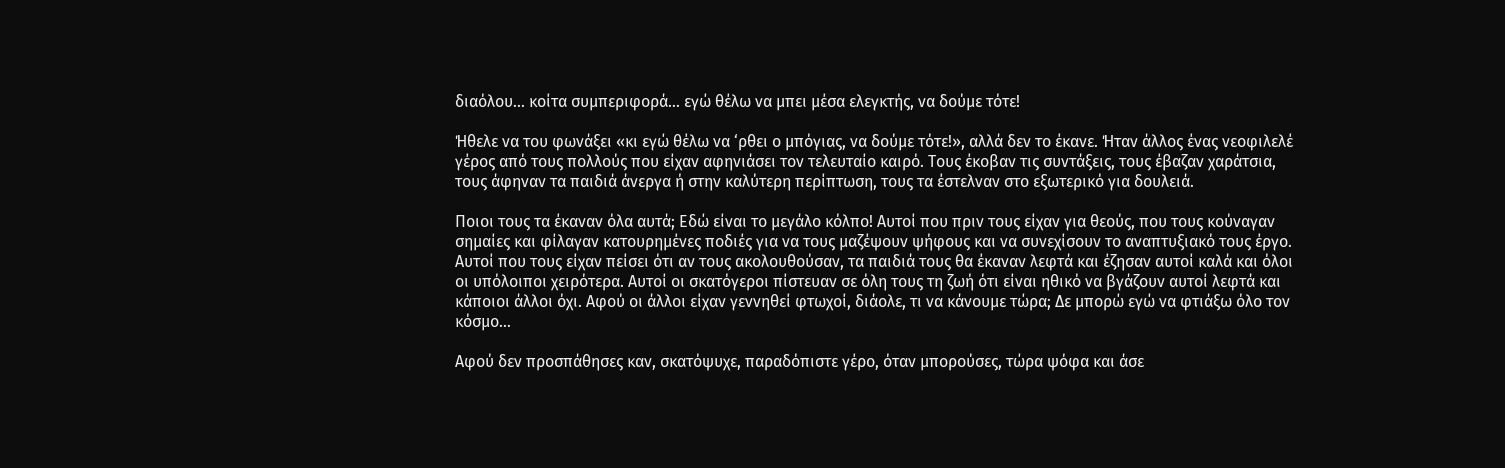διαόλου... κοίτα συμπεριφορά... εγώ θέλω να μπει μέσα ελεγκτής, να δούμε τότε!

Ήθελε να του φωνάξει «κι εγώ θέλω να ‘ρθει ο μπόγιας, να δούμε τότε!», αλλά δεν το έκανε. Ήταν άλλος ένας νεοφιλελέ γέρος από τους πολλούς που είχαν αφηνιάσει τον τελευταίο καιρό. Τους έκοβαν τις συντάξεις, τους έβαζαν χαράτσια, τους άφηναν τα παιδιά άνεργα ή στην καλύτερη περίπτωση, τους τα έστελναν στο εξωτερικό για δουλειά.

Ποιοι τους τα έκαναν όλα αυτά; Εδώ είναι το μεγάλο κόλπο! Αυτοί που πριν τους είχαν για θεούς, που τους κούναγαν σημαίες και φίλαγαν κατουρημένες ποδιές για να τους μαζέψουν ψήφους και να συνεχίσουν το αναπτυξιακό τους έργο. Αυτοί που τους είχαν πείσει ότι αν τους ακολουθούσαν, τα παιδιά τους θα έκαναν λεφτά και έζησαν αυτοί καλά και όλοι οι υπόλοιποι χειρότερα. Αυτοί οι σκατόγεροι πίστευαν σε όλη τους τη ζωή ότι είναι ηθικό να βγάζουν αυτοί λεφτά και κάποιοι άλλοι όχι. Αφού οι άλλοι είχαν γεννηθεί φτωχοί, διάολε, τι να κάνουμε τώρα; Δε μπορώ εγώ να φτιάξω όλο τον κόσμο…

Αφού δεν προσπάθησες καν, σκατόψυχε, παραδόπιστε γέρο, όταν μπορούσες, τώρα ψόφα και άσε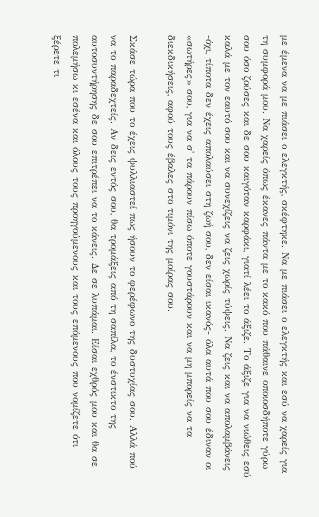με έμενα να με πιάσει ο ελεγκτής, σκέφτηκε. Να με πιάσει ο ελεγκτής και εσύ να χαρείς για τη συμφορά μου. Να χαρείς όπως έκανες πάντα με το κακό που πάθαινε οποιοσδήποτε γύρω σου όσο ζούσες και δε σου καιγόταν καρφάκι, γιατί λέει το άξιζε. Το άξιζε για να νιώθεις εσύ καλά με τον εαυτό σου και να συνεχίζεις να ζεις χωρίς τύψεις. Να ζεις και να απολαμβάνεις -όχι, τίποτα δεν έχεις απολαύσει στη ζωή σου, δεν είσαι ικανός- όλα αυτά που σου έδιναν οι «σωτήρες» σου, για να σ' τα πάρουν πίσω όποτε γουστάρουν και να μη μπορείς να τα διεκδικήσεις, αφού τους έβαλες στο τιμόνι της μοίρας σου.

Σκάσε τώρα που το έχεις ψυλλιαστεί πως ήσουν το φερέφωνο της δυστυχίας σου. Αλλά πού να το παραδεχτείς. Αν δεις εντός σου, θα τρομάξεις από τη σαπίλα, το ένστικτο της αυτοσυντήρησης δε σου επιτρέπει να το κάνεις. Δε σε λυπάμαι. Είσαι εχθρός μου και θα σε πολεμήσω κι εσένα και όλους τους προηγούμενους και τους επόμενους που νομίζετε ότι ξέρετε τι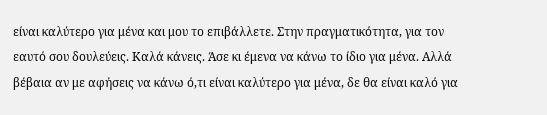είναι καλύτερο για μένα και μου το επιβάλλετε. Στην πραγματικότητα, για τον εαυτό σου δουλεύεις. Καλά κάνεις. Άσε κι έμενα να κάνω το ίδιο για μένα. Αλλά βέβαια αν με αφήσεις να κάνω ό,τι είναι καλύτερο για μένα, δε θα είναι καλό για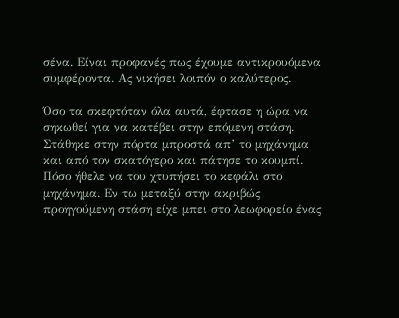σένα. Είναι προφανές πως έχουμε αντικρουόμενα συμφέροντα. Ας νικήσει λοιπόν ο καλύτερος.

Όσο τα σκεφτόταν όλα αυτά, έφτασε η ώρα να σηκωθεί για να κατέβει στην επόμενη στάση. Στάθηκε στην πόρτα μπροστά απ’ το μηχάνημα και από τον σκατόγερο και πάτησε το κουμπί. Πόσο ήθελε να του χτυπήσει το κεφάλι στο μηχάνημα. Εν τω μεταξύ στην ακριβώς προηγούμενη στάση είχε μπει στο λεωφορείο ένας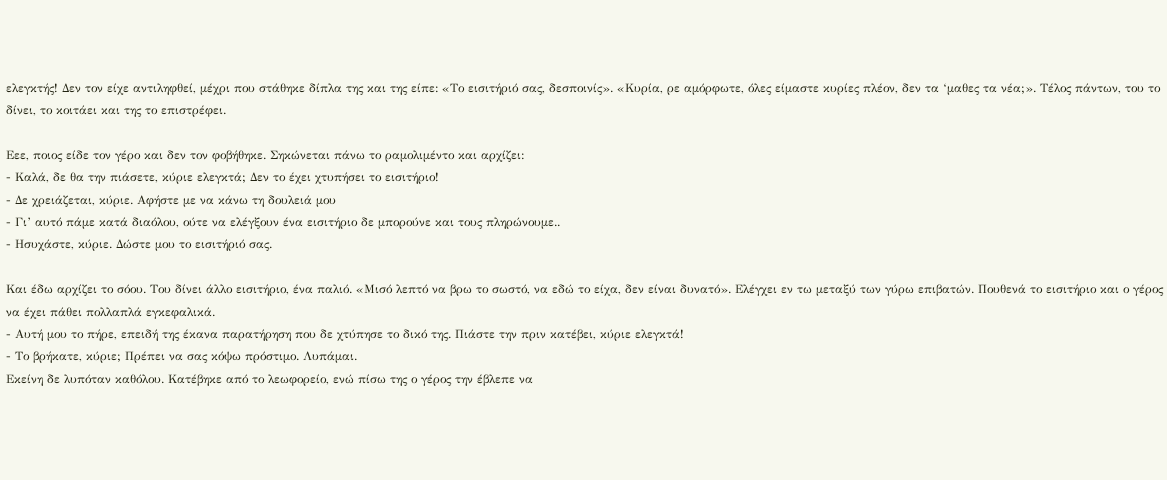ελεγκτής! Δεν τον είχε αντιληφθεί, μέχρι που στάθηκε δίπλα της και της είπε: «Το εισιτήριό σας, δεσποινίς». «Κυρία, ρε αμόρφωτε, όλες είμαστε κυρίες πλέον, δεν τα ‘μαθες τα νέα;». Τέλος πάντων, του το δίνει, το κοιτάει και της το επιστρέφει.

Εεε, ποιος είδε τον γέρο και δεν τον φοβήθηκε. Σηκώνεται πάνω το ραμολιμέντο και αρχίζει:
- Καλά, δε θα την πιάσετε, κύριε ελεγκτά; Δεν το έχει χτυπήσει το εισιτήριο!
- Δε χρειάζεται, κύριε. Αφήστε με να κάνω τη δουλειά μου
- Γι’ αυτό πάμε κατά διαόλου, ούτε να ελέγξουν ένα εισιτήριο δε μπορούνε και τους πληρώνουμε..
- Ησυχάστε, κύριε. Δώστε μου το εισιτήριό σας.

Και έδω αρχίζει το σόου. Του δίνει άλλο εισιτήριο, ένα παλιό. «Μισό λεπτό να βρω το σωστό, να εδώ το είχα, δεν είναι δυνατό». Ελέγχει εν τω μεταξύ των γύρω επιβατών. Πουθενά το εισιτήριο και ο γέρος να έχει πάθει πολλαπλά εγκεφαλικά.
- Αυτή μου το πήρε, επειδή της έκανα παρατήρηση που δε χτύπησε το δικό της. Πιάστε την πριν κατέβει, κύριε ελεγκτά!
- Το βρήκατε, κύριε; Πρέπει να σας κόψω πρόστιμο. Λυπάμαι.
Εκείνη δε λυπόταν καθόλου. Κατέβηκε από το λεωφορείο, ενώ πίσω της ο γέρος την έβλεπε να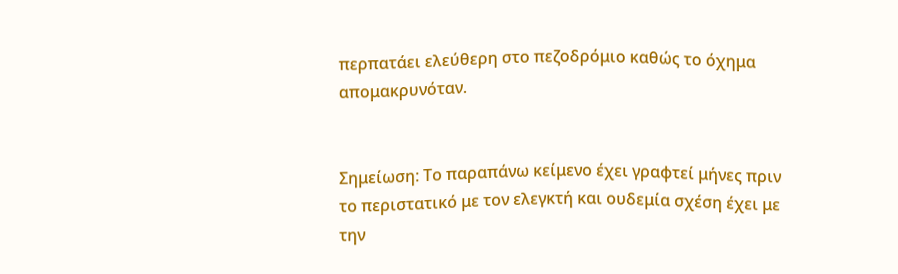περπατάει ελεύθερη στο πεζοδρόμιο καθώς το όχημα απομακρυνόταν.


Σημείωση: Το παραπάνω κείμενο έχει γραφτεί μήνες πριν το περιστατικό με τον ελεγκτή και ουδεμία σχέση έχει με την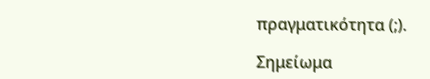πραγματικότητα (;).

Σημείωμα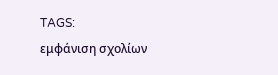TAGS:
εμφάνιση σχολίων